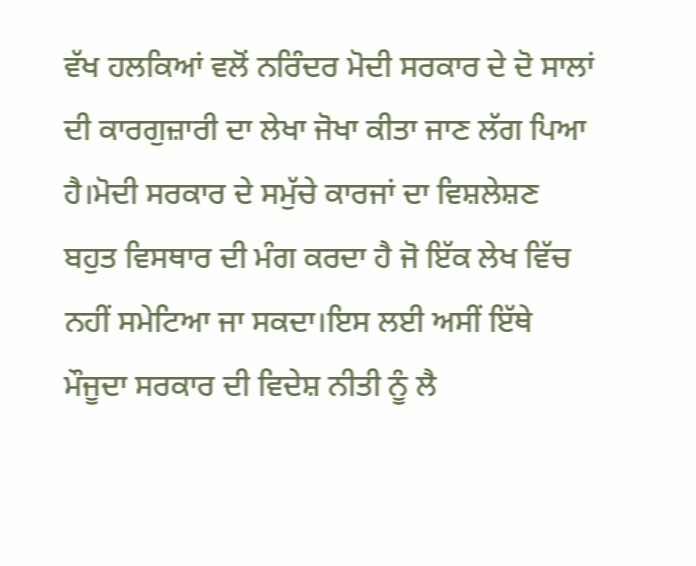ਵੱਖ ਹਲਕਿਆਂ ਵਲੋਂ ਨਰਿੰਦਰ ਮੋਦੀ ਸਰਕਾਰ ਦੇ ਦੋ ਸਾਲਾਂ ਦੀ ਕਾਰਗੁਜ਼ਾਰੀ ਦਾ ਲੇਖਾ ਜੋਖਾ ਕੀਤਾ ਜਾਣ ਲੱਗ ਪਿਆ ਹੈ।ਮੋਦੀ ਸਰਕਾਰ ਦੇ ਸਮੁੱਚੇ ਕਾਰਜਾਂ ਦਾ ਵਿਸ਼ਲੇਸ਼ਣ ਬਹੁਤ ਵਿਸਥਾਰ ਦੀ ਮੰਗ ਕਰਦਾ ਹੈ ਜੋ ਇੱਕ ਲੇਖ ਵਿੱਚ ਨਹੀਂ ਸਮੇਟਿਆ ਜਾ ਸਕਦਾ।ਇਸ ਲਈ ਅਸੀਂ ਇੱਥੇ ਮੌਜੂਦਾ ਸਰਕਾਰ ਦੀ ਵਿਦੇਸ਼ ਨੀਤੀ ਨੂੰ ਲੈ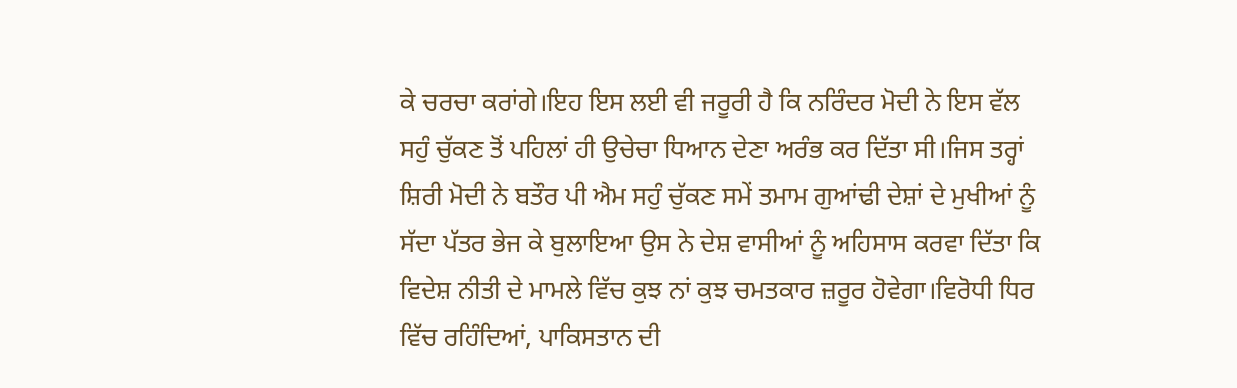ਕੇ ਚਰਚਾ ਕਰਾਂਗੇ।ਇਹ ਇਸ ਲਈ ਵੀ ਜਰੂਰੀ ਹੈ ਕਿ ਨਰਿੰਦਰ ਮੋਦੀ ਨੇ ਇਸ ਵੱਲ ਸਹੁੰ ਚੁੱਕਣ ਤੋਂ ਪਹਿਲਾਂ ਹੀ ਉਚੇਚਾ ਧਿਆਨ ਦੇਣਾ ਅਰੰਭ ਕਰ ਦਿੱਤਾ ਸੀ।ਜਿਸ ਤਰ੍ਹਾਂ ਸ਼ਿਰੀ ਮੋਦੀ ਨੇ ਬਤੌਰ ਪੀ ਐਮ ਸਹੁੰ ਚੁੱਕਣ ਸਮੇਂ ਤਮਾਮ ਗੁਆਂਢੀ ਦੇਸ਼ਾਂ ਦੇ ਮੁਖੀਆਂ ਨੂੰ ਸੱਦਾ ਪੱਤਰ ਭੇਜ ਕੇ ਬੁਲਾਇਆ ਉਸ ਨੇ ਦੇਸ਼ ਵਾਸੀਆਂ ਨੂੰ ਅਹਿਸਾਸ ਕਰਵਾ ਦਿੱਤਾ ਕਿ ਵਿਦੇਸ਼ ਨੀਤੀ ਦੇ ਮਾਮਲੇ ਵਿੱਚ ਕੁਝ ਨਾਂ ਕੁਝ ਚਮਤਕਾਰ ਜ਼ਰੂਰ ਹੋਵੇਗਾ।ਵਿਰੋਧੀ ਧਿਰ ਵਿੱਚ ਰਹਿੰਦਿਆਂ, ਪਾਕਿਸਤਾਨ ਦੀ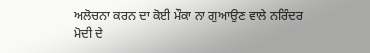ਅਲੋਚਨਾ ਕਰਨ ਦਾ ਕੋਈ ਮੌਕਾ ਨਾ ਗੁਆਉਣ ਵਾਲੇ ਨਰਿੰਦਰ ਮੋਦੀ ਦੇ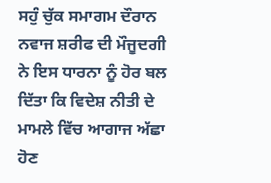ਸਹੁੰ ਚੁੱਕ ਸਮਾਗਮ ਦੌਰਾਨ ਨਵਾਜ ਸ਼ਰੀਫ ਦੀ ਮੌਜੂਦਗੀ ਨੇ ਇਸ ਧਾਰਨਾ ਨੂੰ ਹੋਰ ਬਲ ਦਿੱਤਾ ਕਿ ਵਿਦੇਸ਼ ਨੀਤੀ ਦੇ ਮਾਮਲੇ ਵਿੱਚ ਆਗਾਜ ਅੱਛਾ ਹੋਣ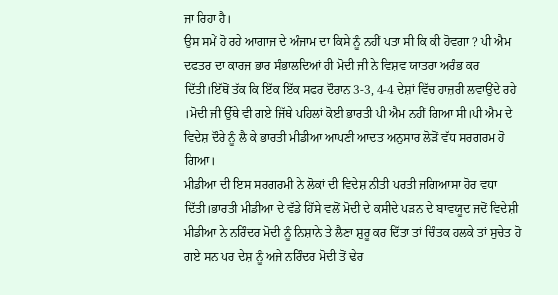ਜਾ ਰਿਹਾ ਹੈ।
ਉਸ ਸਮੇਂ ਹੋ ਰਹੇ ਆਗਾਜ ਦੇ ਅੰਜਾਮ ਦਾ ਕਿਸੇ ਨੂੰ ਨਹੀਂ ਪਤਾ ਸੀ ਕਿ ਕੀ ਹੋਵਗਾ ? ਪੀ ਐਮ ਦਫਤਰ ਦਾ ਕਾਰਜ ਭਾਰ ਸੰਭਾਲਦਿਆਂ ਹੀ ਮੋਦੀ ਜੀ ਨੇ ਵਿਸ਼ਵ ਯਾਤਰਾ ਅਰੰਭ ਕਰ ਦਿੱਤੀ।ਇੱਥੋਂ ਤੱਕ ਕਿ ਇੱਕ ਇੱਕ ਸਫਰ ਦੌਰਾਨ 3-3, 4-4 ਦੇਸ਼ਾਂ ਵਿੱਚ ਹਾਜ਼ਰੀ ਲਵਾਉਂਦੇ ਰਹੇ ।ਮੋਦੀ ਜੀ ਉੱਥੇ ਵੀ ਗਏ ਜਿੱਥੇ ਪਹਿਲਾਂ ਕੋਈ ਭਾਰਤੀ ਪੀ ਐਮ ਨਹੀਂ ਗਿਆ ਸੀ।ਪੀ ਐਮ ਦੇ ਵਿਦੇਸ਼ ਦੌਰੇ ਨੂੰ ਲੈ ਕੇ ਭਾਰਤੀ ਮੀਡੀਆ ਆਪਣੀ ਆਦਤ ਅਨੁਸਾਰ ਲੋੜੋਂ ਵੱਧ ਸਰਗਰਮ ਹੋ ਗਿਆ।
ਮੀਡੀਆ ਦੀ ਇਸ ਸਰਗਰਮੀ ਨੇ ਲੋਕਾਂ ਦੀ ਵਿਦੇਸ਼ ਨੀਤੀ ਪਰਤੀ ਜਗਿਆਸਾ ਹੋਰ ਵਧਾ ਦਿੱਤੀ।ਭਾਰਤੀ ਮੀਡੀਆ ਦੇ ਵੱਡੇ ਹਿੱਸੇ ਵਲੋਂ ਮੋਦੀ ਦੇ ਕਸੀਦੇ ਪੜਨ ਦੇ ਬਾਵਯੂਦ ਜਦੋਂ ਵਿਦੇਸ਼ੀ ਮੀਡੀਆ ਨੇ ਨਰਿੰਦਰ ਮੋਦੀ ਨੂੰ ਨਿਸ਼ਾਨੇ ਤੇ ਲੈਣਾ ਸ਼ੁਰੂ ਕਰ ਦਿੱਤਾ ਤਾਂ ਚਿੰਤਕ ਹਲਕੇ ਤਾਂ ਸੁਚੇਤ ਹੋ ਗਏ ਸਨ ਪਰ ਦੇਸ਼ ਨੂੰ ਅਜੇ ਨਰਿੰਦਰ ਮੋਦੀ ਤੋਂ ਢੇਰ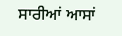ਸਾਰੀਆਂ ਆਸਾਂ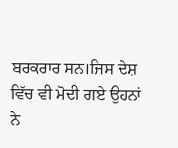ਬਰਕਰਾਰ ਸਨ।ਜਿਸ ਦੇਸ਼ ਵਿੱਚ ਵੀ ਮੋਦੀ ਗਏ ਉਹਨਾਂ ਨੇ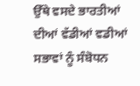ਉੱਥੇ ਵਸਦੇ ਭਾਰਤੀਆਂ ਦੀਆਂ ਵੱਡੀਆਂ ਵਡੀਆਂ ਸਭਾਵਾਂ ਨੂੰ ਸੰਬੋਧਨ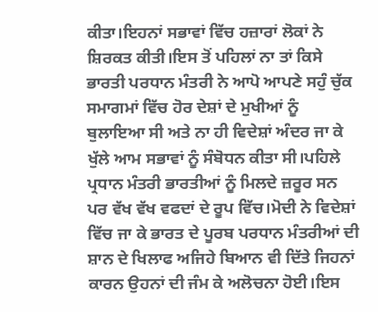ਕੀਤਾ।ਇਹਨਾਂ ਸਭਾਵਾਂ ਵਿੱਚ ਹਜ਼ਾਰਾਂ ਲੋਕਾਂ ਨੇ ਸ਼ਿਰਕਤ ਕੀਤੀ।ਇਸ ਤੋਂ ਪਹਿਲਾਂ ਨਾ ਤਾਂ ਕਿਸੇ ਭਾਰਤੀ ਪਰਧਾਨ ਮੰਤਰੀ ਨੇ ਆਪੋ ਆਪਣੇ ਸਹੁੰ ਚੁੱਕ ਸਮਾਗਮਾਂ ਵਿੱਚ ਹੋਰ ਦੇਸ਼ਾਂ ਦੇ ਮੁਖੀਆਂ ਨੂੰ ਬੁਲਾਇਆ ਸੀ ਅਤੇ ਨਾ ਹੀ ਵਿਦੇਸ਼ਾਂ ਅੰਦਰ ਜਾ ਕੇ ਖੁੱਲੇ ਆਮ ਸਭਾਵਾਂ ਨੂੰ ਸੰਬੋਧਨ ਕੀਤਾ ਸੀ।ਪਹਿਲੇ ਪ੍ਰਧਾਨ ਮੰਤਰੀ ਭਾਰਤੀਆਂ ਨੂੰ ਮਿਲਦੇ ਜ਼ਰੂਰ ਸਨ ਪਰ ਵੱਖ ਵੱਖ ਵਫਦਾਂ ਦੇ ਰੂਪ ਵਿੱਚ।ਮੋਦੀ ਨੇ ਵਿਦੇਸ਼ਾਂ ਵਿੱਚ ਜਾ ਕੇ ਭਾਰਤ ਦੇ ਪੂਰਬ ਪਰਧਾਨ ਮੰਤਰੀਆਂ ਦੀ ਸ਼ਾਨ ਦੇ ਖਿਲਾਫ ਅਜਿਹੇ ਬਿਆਨ ਵੀ ਦਿੱਤੇ ਜਿਹਨਾਂ ਕਾਰਨ ਉਹਨਾਂ ਦੀ ਜੰਮ ਕੇ ਅਲੋਚਨਾ ਹੋਈ।ਇਸ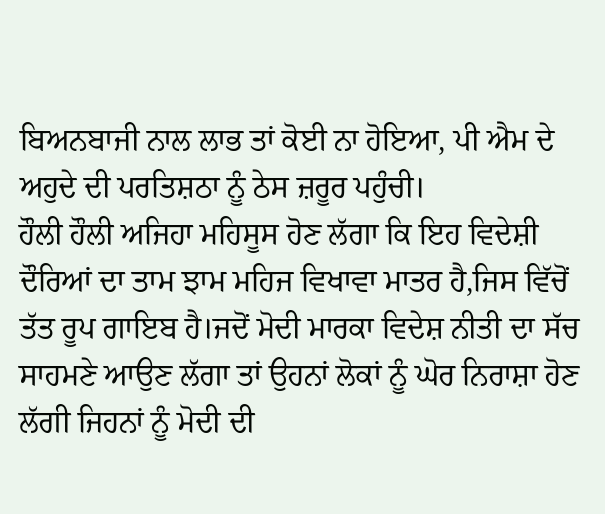ਬਿਅਨਬਾਜੀ ਨਾਲ ਲਾਭ ਤਾਂ ਕੋਈ ਨਾ ਹੋਇਆ, ਪੀ ਐਮ ਦੇ ਅਹੁਦੇ ਦੀ ਪਰਤਿਸ਼ਠਾ ਨੂੰ ਠੇਸ ਜ਼ਰੂਰ ਪਹੁੰਚੀ।
ਹੌਲੀ ਹੌਲੀ ਅਜਿਹਾ ਮਹਿਸੂਸ ਹੋਣ ਲੱਗਾ ਕਿ ਇਹ ਵਿਦੇਸ਼ੀ ਦੌਰਿਆਂ ਦਾ ਤਾਮ ਝਾਮ ਮਹਿਜ ਵਿਖਾਵਾ ਮਾਤਰ ਹੈ,ਜਿਸ ਵਿੱਚੋਂ ਤੱਤ ਰੂਪ ਗਾਇਬ ਹੈ।ਜਦੋਂ ਮੋਦੀ ਮਾਰਕਾ ਵਿਦੇਸ਼ ਨੀਤੀ ਦਾ ਸੱਚ ਸਾਹਮਣੇ ਆਉਣ ਲੱਗਾ ਤਾਂ ਉਹਨਾਂ ਲੋਕਾਂ ਨੂੰ ਘੋਰ ਨਿਰਾਸ਼ਾ ਹੋਣ ਲੱਗੀ ਜਿਹਨਾਂ ਨੂੰ ਮੋਦੀ ਦੀ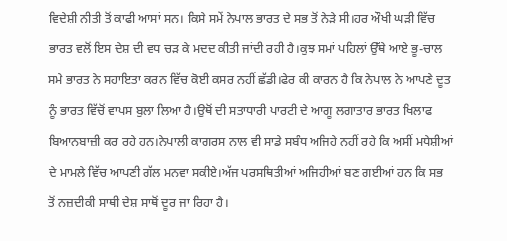ਵਿਦੇਸ਼ੀ ਨੀਤੀ ਤੋਂ ਕਾਫੀ ਆਸਾਂ ਸਨ। ਕਿਸੇ ਸਮੇਂ ਨੇਪਾਲ ਭਾਰਤ ਦੇ ਸਭ ਤੋਂ ਨੇੜੇ ਸੀ।ਹਰ ਔਖੀ ਘੜੀ ਵਿੱਚ ਭਾਰਤ ਵਲੋਂ ਇਸ ਦੇਸ਼ ਦੀ ਵਧ ਚੜ ਕੇ ਮਦਦ ਕੀਤੀ ਜਾਂਦੀ ਰਹੀ ਹੈ।ਕੁਝ ਸਮਾਂ ਪਹਿਲਾਂ ਉੱਥੇ ਆਏ ਭੂ-ਚਾਲ ਸਮੇ ਭਾਰਤ ਨੇ ਸਹਾਇਤਾ ਕਰਨ ਵਿੱਚ ਕੋਈ ਕਸਰ ਨਹੀਂ ਛੱਡੀ।ਫੇਰ ਕੀ ਕਾਰਨ ਹੈ ਕਿ ਨੇਪਾਲ ਨੇ ਆਪਣੇ ਦੂਤ ਨੂੰ ਭਾਰਤ ਵਿੱਚੋਂ ਵਾਪਸ ਬੁਲਾ ਲਿਆ ਹੈ।ਉਥੋਂ ਦੀ ਸਤਾਧਾਰੀ ਪਾਰਟੀ ਦੇ ਆਗੂ ਲਗਾਤਾਰ ਭਾਰਤ ਖਿਲਾਫ ਬਿਆਨਬਾਜ਼ੀ ਕਰ ਰਹੇ ਹਨ।ਨੇਪਾਲੀ ਕਾਗਰਸ ਨਾਲ ਵੀ ਸਾਡੇ ਸਬੰਧ ਅਜਿਹੇ ਨਹੀਂ ਰਹੇ ਕਿ ਅਸੀਂ ਮਧੇਸ਼ੀਆਂ ਦੇ ਮਾਮਲੇ ਵਿੱਚ ਆਪਣੀ ਗੱਲ ਮਨਵਾ ਸਕੀਏ।ਅੱਜ ਪਰਸਥਿਤੀਆਂ ਅਜਿਹੀਆਂ ਬਣ ਗਈਆਂ ਹਨ ਕਿ ਸਭ ਤੋਂ ਨਜ਼ਦੀਕੀ ਸਾਥੀ ਦੇਸ਼ ਸਾਥੋਂ ਦੂਰ ਜਾ ਰਿਹਾ ਹੈ।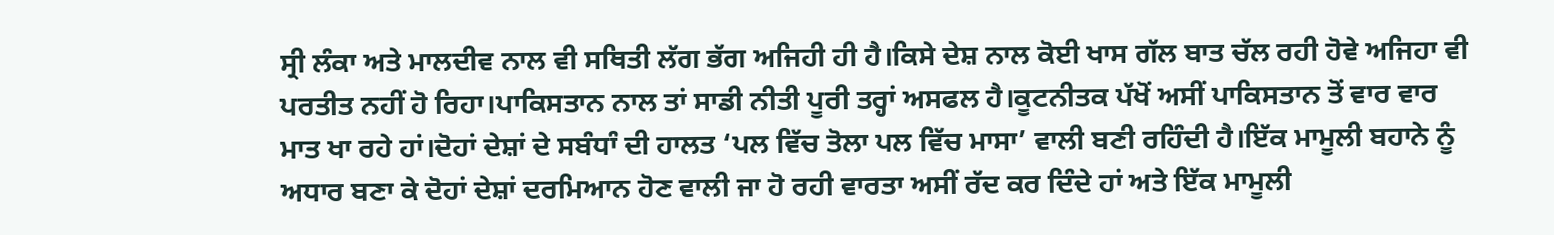ਸ੍ਰੀ ਲੰਕਾ ਅਤੇ ਮਾਲਦੀਵ ਨਾਲ ਵੀ ਸਥਿਤੀ ਲੱਗ ਭੱਗ ਅਜਿਹੀ ਹੀ ਹੈ।ਕਿਸੇ ਦੇਸ਼ ਨਾਲ ਕੋਈ ਖਾਸ ਗੱਲ ਬਾਤ ਚੱਲ ਰਹੀ ਹੋਵੇ ਅਜਿਹਾ ਵੀ ਪਰਤੀਤ ਨਹੀਂ ਹੋ ਰਿਹਾ।ਪਾਕਿਸਤਾਨ ਨਾਲ ਤਾਂ ਸਾਡੀ ਨੀਤੀ ਪੂਰੀ ਤਰ੍ਹਾਂ ਅਸਫਲ ਹੈ।ਕੂਟਨੀਤਕ ਪੱਖੋਂ ਅਸੀਂ ਪਾਕਿਸਤਾਨ ਤੋਂ ਵਾਰ ਵਾਰ ਮਾਤ ਖਾ ਰਹੇ ਹਾਂ।ਦੋਹਾਂ ਦੇਸ਼ਾਂ ਦੇ ਸਬੰਧਾੰ ਦੀ ਹਾਲਤ ‘ਪਲ ਵਿੱਚ ਤੋਲਾ ਪਲ ਵਿੱਚ ਮਾਸਾ’ ਵਾਲੀ ਬਣੀ ਰਹਿੰਦੀ ਹੈ।ਇੱਕ ਮਾਮੂਲੀ ਬਹਾਨੇ ਨੂੰ ਅਧਾਰ ਬਣਾ ਕੇ ਦੋਹਾਂ ਦੇਸ਼ਾਂ ਦਰਮਿਆਨ ਹੋਣ ਵਾਲੀ ਜਾ ਹੋ ਰਹੀ ਵਾਰਤਾ ਅਸੀਂ ਰੱਦ ਕਰ ਦਿੰਦੇ ਹਾਂ ਅਤੇ ਇੱਕ ਮਾਮੂਲੀ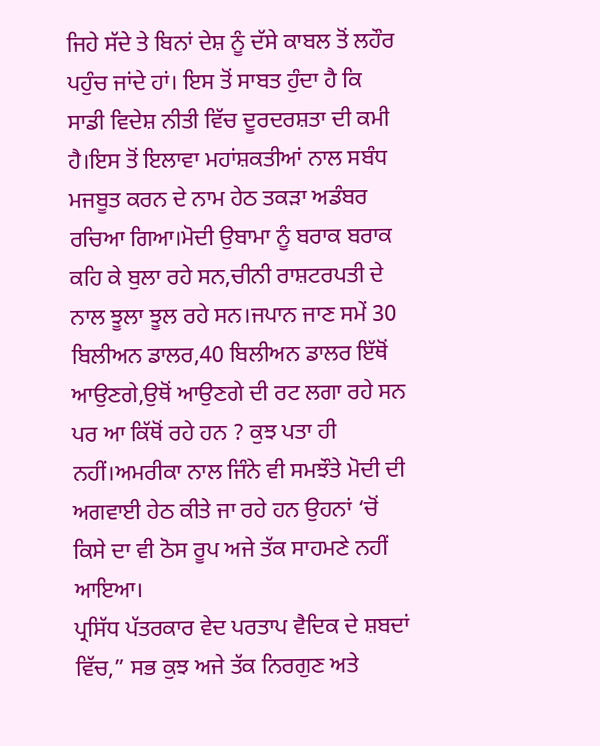ਜਿਹੇ ਸੱਦੇ ਤੇ ਬਿਨਾਂ ਦੇਸ਼ ਨੂੰ ਦੱਸੇ ਕਾਬਲ ਤੋਂ ਲਹੌਰ ਪਹੁੰਚ ਜਾਂਦੇ ਹਾਂ। ਇਸ ਤੋਂ ਸਾਬਤ ਹੁੰਦਾ ਹੈ ਕਿ ਸਾਡੀ ਵਿਦੇਸ਼ ਨੀਤੀ ਵਿੱਚ ਦੂਰਦਰਸ਼ਤਾ ਦੀ ਕਮੀ ਹੈ।ਇਸ ਤੋਂ ਇਲਾਵਾ ਮਹਾਂਸ਼ਕਤੀਆਂ ਨਾਲ ਸਬੰਧ ਮਜਬੂਤ ਕਰਨ ਦੇ ਨਾਮ ਹੇਠ ਤਕੜਾ ਅਡੰਬਰ ਰਚਿਆ ਗਿਆ।ਮੋਦੀ ਉਬਾਮਾ ਨੂੰ ਬਰਾਕ ਬਰਾਕ ਕਹਿ ਕੇ ਬੁਲਾ ਰਹੇ ਸਨ,ਚੀਨੀ ਰਾਸ਼ਟਰਪਤੀ ਦੇ ਨਾਲ ਝੂਲਾ ਝੂਲ ਰਹੇ ਸਨ।ਜਪਾਨ ਜਾਣ ਸਮੇਂ 30 ਬਿਲੀਅਨ ਡਾਲਰ,40 ਬਿਲੀਅਨ ਡਾਲਰ ਇੱਥੋਂ ਆਉਣਗੇ,ਉਥੋਂ ਆਉਣਗੇ ਦੀ ਰਟ ਲਗਾ ਰਹੇ ਸਨ ਪਰ ਆ ਕਿੱਥੋਂ ਰਹੇ ਹਨ ? ਕੁਝ ਪਤਾ ਹੀ ਨਹੀਂ।ਅਮਰੀਕਾ ਨਾਲ ਜਿੰਨੇ ਵੀ ਸਮਝੌਤੇ ਮੋਦੀ ਦੀ ਅਗਵਾਈ ਹੇਠ ਕੀਤੇ ਜਾ ਰਹੇ ਹਨ ਉਹਨਾਂ ‘ਚੋਂ ਕਿਸੇ ਦਾ ਵੀ ਠੋਸ ਰੂਪ ਅਜੇ ਤੱਕ ਸਾਹਮਣੇ ਨਹੀਂ ਆਇਆ।
ਪ੍ਰਸਿੱਧ ਪੱਤਰਕਾਰ ਵੇਦ ਪਰਤਾਪ ਵੈਦਿਕ ਦੇ ਸ਼ਬਦਾਂ ਵਿੱਚ,” ਸਭ ਕੁਝ ਅਜੇ ਤੱਕ ਨਿਰਗੁਣ ਅਤੇ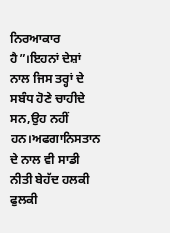ਨਿਰਆਕਾਰ ਹੈ”।ਇਹਨਾਂ ਦੇਸ਼ਾਂ ਨਾਲ ਜਿਸ ਤਰ੍ਹਾਂ ਦੇ ਸਬੰਧ ਹੋਣੇ ਚਾਹੀਦੇ ਸਨ,ਉਹ ਨਹੀਂ ਹਨ।ਅਫਗਾਨਿਸਤਾਨ ਦੇ ਨਾਲ ਵੀ ਸਾਡੀ ਨੀਤੀ ਬੇਹੱਦ ਹਲਕੀ ਫੁਲਕੀ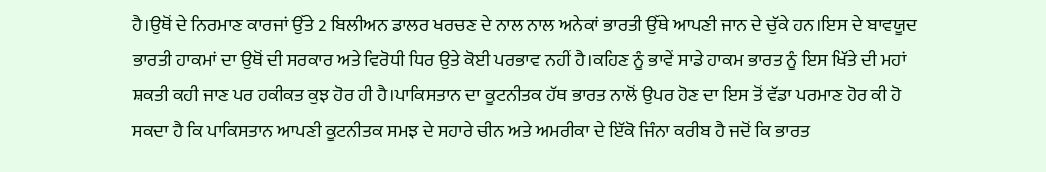ਹੈ।ਉਥੋਂ ਦੇ ਨਿਰਮਾਣ ਕਾਰਜਾਂ ਉੱਤੇ 2 ਬਿਲੀਅਨ ਡਾਲਰ ਖਰਚਣ ਦੇ ਨਾਲ ਨਾਲ ਅਨੇਕਾਂ ਭਾਰਤੀ ਉੱਥੇ ਆਪਣੀ ਜਾਨ ਦੇ ਚੁੱਕੇ ਹਨ।ਇਸ ਦੇ ਬਾਵਯੂਦ ਭਾਰਤੀ ਹਾਕਮਾਂ ਦਾ ਉਥੋਂ ਦੀ ਸਰਕਾਰ ਅਤੇ ਵਿਰੋਧੀ ਧਿਰ ਉਤੇ ਕੋਈ ਪਰਭਾਵ ਨਹੀਂ ਹੈ।ਕਹਿਣ ਨੂੰ ਭਾਵੇਂ ਸਾਡੇ ਹਾਕਮ ਭਾਰਤ ਨੂੰ ਇਸ ਖਿੱਤੇ ਦੀ ਮਹਾਂ ਸ਼ਕਤੀ ਕਹੀ ਜਾਣ ਪਰ ਹਕੀਕਤ ਕੁਝ ਹੋਰ ਹੀ ਹੈ।ਪਾਕਿਸਤਾਨ ਦਾ ਕੂਟਨੀਤਕ ਹੱਥ ਭਾਰਤ ਨਾਲੋਂ ਉਪਰ ਹੋਣ ਦਾ ਇਸ ਤੋਂ ਵੱਡਾ ਪਰਮਾਣ ਹੋਰ ਕੀ ਹੋ ਸਕਦਾ ਹੈ ਕਿ ਪਾਕਿਸਤਾਨ ਆਪਣੀ ਕੂਟਨੀਤਕ ਸਮਝ ਦੇ ਸਹਾਰੇ ਚੀਨ ਅਤੇ ਅਮਰੀਕਾ ਦੇ ਇੱਕੋ ਜਿੰਨਾ ਕਰੀਬ ਹੈ ਜਦੋਂ ਕਿ ਭਾਰਤ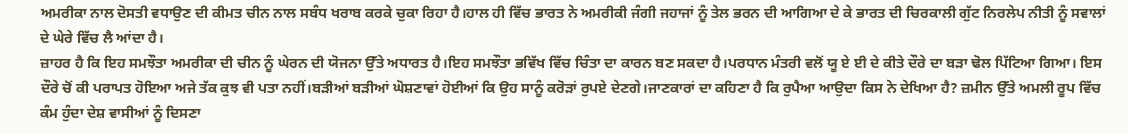ਅਮਰੀਕਾ ਨਾਲ ਦੋਸਤੀ ਵਧਾਉਣ ਦੀ ਕੀਮਤ ਚੀਨ ਨਾਲ ਸਬੰਧ ਖਰਾਬ ਕਰਕੇ ਚੁਕਾ ਰਿਹਾ ਹੈ।ਹਾਲ ਹੀ ਵਿੱਚ ਭਾਰਤ ਨੇ ਅਮਰੀਕੀ ਜੰਗੀ ਜਹਾਜਾਂ ਨੂੰ ਤੇਲ ਭਰਨ ਦੀ ਆਗਿਆ ਦੇ ਕੇ ਭਾਰਤ ਦੀ ਚਿਰਕਾਲੀ ਗੁੱਟ ਨਿਰਲੇਪ ਨੀਤੀ ਨੂੰ ਸਵਾਲਾਂ ਦੇ ਘੇਰੇ ਵਿੱਚ ਲੈ ਆਂਦਾ ਹੈ।
ਜ਼ਾਹਰ ਹੈ ਕਿ ਇਹ ਸਮਝੌਤਾ ਅਮਰੀਕਾ ਦੀ ਚੀਨ ਨੂੰ ਘੇਰਨ ਦੀ ਯੋਜਨਾ ਉੱਤੇ ਅਧਾਰਤ ਹੈ।ਇਹ ਸਮਝੌਤਾ ਭਵਿੱਖ ਵਿੱਚ ਚਿੰਤਾ ਦਾ ਕਾਰਨ ਬਣ ਸਕਦਾ ਹੈ।ਪਰਧਾਨ ਮੰਤਰੀ ਵਲੋਂ ਯੂ ਏ ਈ ਦੇ ਕੀਤੇ ਦੌਰੇ ਦਾ ਬੜਾ ਢੋਲ ਪਿੱਟਿਆ ਗਿਆ। ਇਸ ਦੌਰੇ ਚੋਂ ਕੀ ਪਰਾਪਤ ਹੋਇਆ ਅਜੇ ਤੱਕ ਕੁਝ ਵੀ ਪਤਾ ਨਹੀਂ।ਬੜੀਆਂ ਬੜੀਆਂ ਘੋਸ਼ਣਾਵਾਂ ਹੋਈਆਂ ਕਿ ਉਹ ਸਾਨੂੰ ਕਰੋੜਾਂ ਰੁਪਏ ਦੇਣਗੇ।ਜਾਣਕਾਰਾਂ ਦਾ ਕਹਿਣਾ ਹੈ ਕਿ ਰੁਪੈਆ ਆਉਦਾ ਕਿਸ ਨੇ ਦੇਖਿਆ ਹੈ? ਜ਼ਮੀਨ ਉੱਤੇ ਅਮਲੀ ਰੂਪ ਵਿੱਚ ਕੰਮ ਹੁੰਦਾ ਦੇਸ਼ ਵਾਸੀਆਂ ਨੂੰ ਦਿਸਣਾ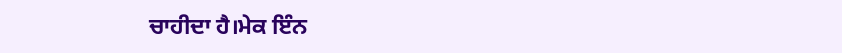ਚਾਹੀਦਾ ਹੈ।ਮੇਕ ਇੰਨ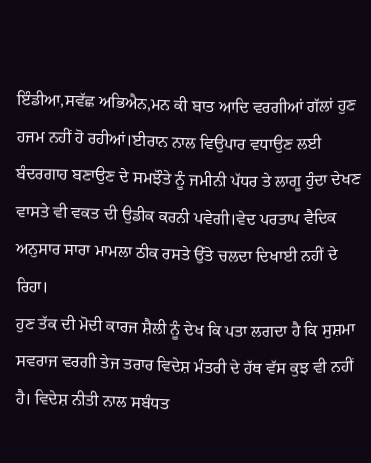ਇੰਡੀਆ,ਸਵੱਛ ਅਭਿਐਨ,ਮਨ ਕੀ ਬਾਤ ਆਦਿ ਵਰਗੀਆਂ ਗੱਲਾਂ ਹੁਣ ਹਜਮ ਨਹੀਂ ਹੋ ਰਹੀਆਂ।ਈਰਾਨ ਨਾਲ ਵਿਉਪਾਰ ਵਧਾਉਣ ਲਈ ਬੰਦਰਗਾਹ ਬਣਾਉਣ ਦੇ ਸਮਝੌਤੇ ਨੂੰ ਜਮੀਨੀ ਪੱਧਰ ਤੇ ਲਾਗੂ ਹੁੰਦਾ ਦੇਖਣ ਵਾਸਤੇ ਵੀ ਵਕਤ ਦੀ ਉਡੀਕ ਕਰਨੀ ਪਵੇਗੀ।ਵੇਦ ਪਰਤਾਪ ਵੈਦਿਕ ਅਨੁਸਾਰ ਸਾਰਾ ਮਾਮਲਾ ਠੀਕ ਰਸਤੇ ਉੱਤੇ ਚਲਦਾ ਦਿਖਾਈ ਨਹੀਂ ਦੇ ਰਿਹਾ।
ਹੁਣ ਤੱਕ ਦੀ ਮੋਦੀ ਕਾਰਜ ਸ਼ੈਲੀ ਨੂੰ ਦੇਖ ਕਿ ਪਤਾ ਲਗਦਾ ਹੈ ਕਿ ਸੁਸ਼ਮਾ ਸਵਰਾਜ ਵਰਗੀ ਤੇਜ ਤਰਾਰ ਵਿਦੇਸ਼ ਮੰਤਰੀ ਦੇ ਹੱਥ ਵੱਸ ਕੁਝ ਵੀ ਨਹੀਂ ਹੈ। ਵਿਦੇਸ਼ ਨੀਤੀ ਨਾਲ ਸਬੰਧਤ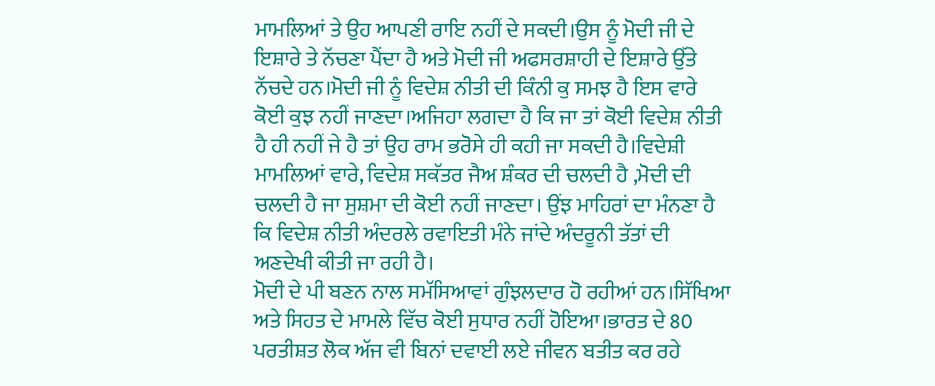ਮਾਮਲਿਆਂ ਤੇ ਉਹ ਆਪਣੀ ਰਾਇ ਨਹੀਂ ਦੇ ਸਕਦੀ।ਉਸ ਨੂੰ ਮੋਦੀ ਜੀ ਦੇ ਇਸ਼ਾਰੇ ਤੇ ਨੱਚਣਾ ਪੈਂਦਾ ਹੈ ਅਤੇ ਮੋਦੀ ਜੀ ਅਫਸਰਸ਼ਾਹੀ ਦੇ ਇਸ਼ਾਰੇ ਉੱਤੇ ਨੱਚਦੇ ਹਨ।ਮੋਦੀ ਜੀ ਨੂੰ ਵਿਦੇਸ਼ ਨੀਤੀ ਦੀ ਕਿੰਨੀ ਕੁ ਸਮਝ ਹੈ ਇਸ ਵਾਰੇ ਕੋਈ ਕੁਝ ਨਹੀਂ ਜਾਣਦਾ।ਅਜਿਹਾ ਲਗਦਾ ਹੈ ਕਿ ਜਾ ਤਾਂ ਕੋਈ ਵਿਦੇਸ਼ ਨੀਤੀ ਹੈ ਹੀ ਨਹੀਂ ਜੇ ਹੈ ਤਾਂ ਉਹ ਰਾਮ ਭਰੋਸੇ ਹੀ ਕਹੀ ਜਾ ਸਕਦੀ ਹੈ।ਵਿਦੇਸ਼ੀ ਮਾਮਲਿਆਂ ਵਾਰੇ, ਵਿਦੇਸ਼ ਸਕੱਤਰ ਜੈਅ ਸ਼ੰਕਰ ਦੀ ਚਲਦੀ ਹੈ ,ਮੋਦੀ ਦੀ ਚਲਦੀ ਹੈ ਜਾ ਸੁਸ਼ਮਾ ਦੀ ਕੋਈ ਨਹੀਂ ਜਾਣਦਾ। ਉਂਝ ਮਾਹਿਰਾਂ ਦਾ ਮੰਨਣਾ ਹੈ ਕਿ ਵਿਦੇਸ਼ ਨੀਤੀ ਅੰਦਰਲੇ ਰਵਾਇਤੀ ਮੰਨੇ ਜਾਂਦੇ ਅੰਦਰੂਨੀ ਤੱਤਾਂ ਦੀ ਅਣਦੇਖੀ ਕੀਤੀ ਜਾ ਰਹੀ ਹੈ।
ਮੋਦੀ ਦੇ ਪੀ ਬਣਨ ਨਾਲ ਸਮੱਸਿਆਵਾਂ ਗੁੰਝਲਦਾਰ ਹੋ ਰਹੀਆਂ ਹਨ।ਸਿੱਖਿਆ ਅਤੇ ਸਿਹਤ ਦੇ ਮਾਮਲੇ ਵਿੱਚ ਕੋਈ ਸੁਧਾਰ ਨਹੀਂ ਹੋਇਆ।ਭਾਰਤ ਦੇ 80 ਪਰਤੀਸ਼ਤ ਲੋਕ ਅੱਜ ਵੀ ਬਿਨਾਂ ਦਵਾਈ ਲਏ ਜੀਵਨ ਬਤੀਤ ਕਰ ਰਹੇ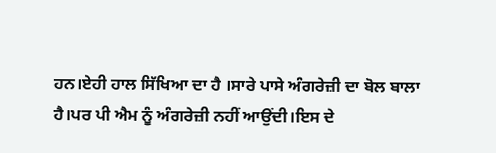ਹਨ।ਏਹੀ ਹਾਲ ਸਿੱਖਿਆ ਦਾ ਹੈ ।ਸਾਰੇ ਪਾਸੇ ਅੰਗਰੇਜ਼ੀ ਦਾ ਬੋਲ ਬਾਲਾ ਹੈ।ਪਰ ਪੀ ਐਮ ਨੂੰ ਅੰਗਰੇਜ਼ੀ ਨਹੀਂ ਆਉਂਦੀ।ਇਸ ਦੇ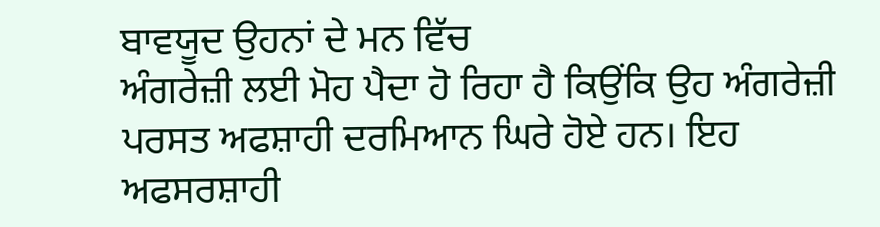ਬਾਵਯੂਦ ਉਹਨਾਂ ਦੇ ਮਨ ਵਿੱਚ
ਅੰਗਰੇਜ਼ੀ ਲਈ ਮੋਹ ਪੈਦਾ ਹੋ ਰਿਹਾ ਹੈ ਕਿਉਂਕਿ ਉਹ ਅੰਗਰੇਜ਼ੀ ਪਰਸਤ ਅਫਸ਼ਾਹੀ ਦਰਮਿਆਨ ਘਿਰੇ ਹੋਏ ਹਨ। ਇਹ ਅਫਸਰਸ਼ਾਹੀ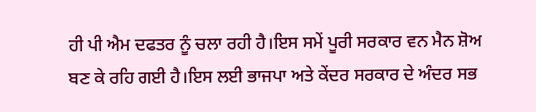ਹੀ ਪੀ ਐਮ ਦਫਤਰ ਨੂੰ ਚਲਾ ਰਹੀ ਹੈ।ਇਸ ਸਮੇਂ ਪੂਰੀ ਸਰਕਾਰ ਵਨ ਮੈਨ ਸ਼ੋਅ ਬਣ ਕੇ ਰਹਿ ਗਈ ਹੈ।ਇਸ ਲਈ ਭਾਜਪਾ ਅਤੇ ਕੇਂਦਰ ਸਰਕਾਰ ਦੇ ਅੰਦਰ ਸਭ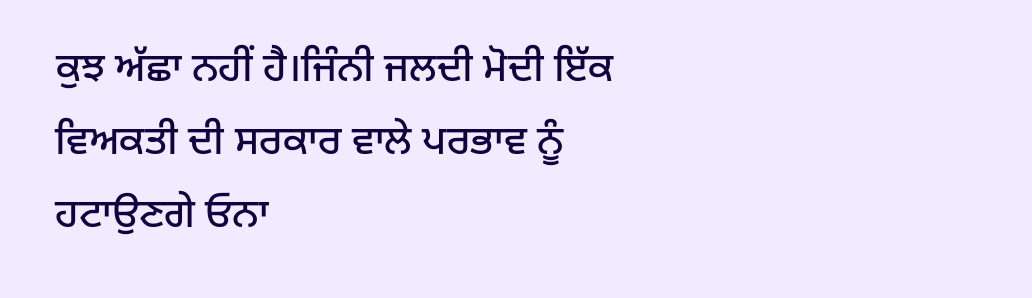ਕੁਝ ਅੱਛਾ ਨਹੀਂ ਹੈ।ਜਿੰਨੀ ਜਲਦੀ ਮੋਦੀ ਇੱਕ ਵਿਅਕਤੀ ਦੀ ਸਰਕਾਰ ਵਾਲੇ ਪਰਭਾਵ ਨੂੰ ਹਟਾਉਣਗੇ ਓਨਾ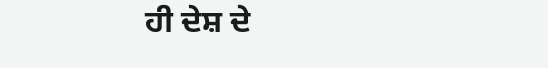ਹੀ ਦੇਸ਼ ਦੇ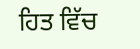ਹਿਤ ਵਿੱਚ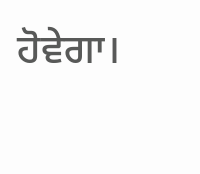ਹੋਵੇਗਾ।